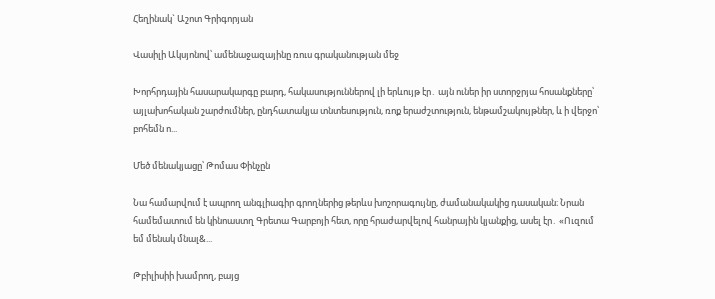Հեղինակ` Աշոտ Գրիգորյան

Վասիլի Ակսյոնով՝ ամենաջազայինը ռուս գրականության մեջ

Խորհրդային հասարակարգը բարդ, հակասություններով լի երևույթ էր․ այն ուներ իր ստորջրյա հոսանքները՝ այլախոհական շարժումներ, ընդհատակյա տնտեսություն, ռոք երաժշտություն, ենթամշակույթներ, և ի վերջո՝ բոհեմն ո...

Մեծ մենակյացը՝ Թոմաս Փինչըն

Նա համարվում է ապրող անգլիագիր գրողներից թերևս խոշորագույնը, ժամանակակից դասական։ Նրան համեմատում են կինոաստղ Գրետա Գարբոյի հետ, որը հրաժարվելով հանրային կյանքից, ասել էր․ «Ուզում եմ մենակ մնալ&...

Թբիլիսիի խամրող, բայց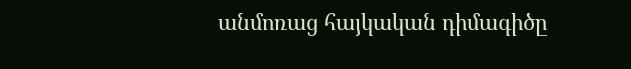անմոռաց հայկական դիմագիծը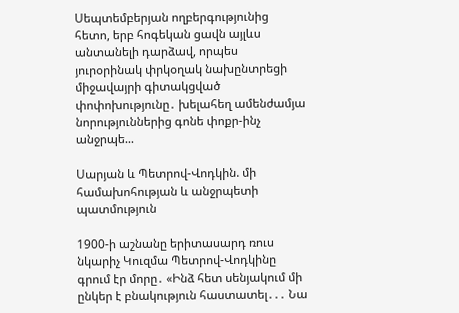Սեպտեմբերյան ողբերգությունից հետո, երբ հոգեկան ցավն այլևս անտանելի դարձավ, որպես յուրօրինակ փրկօղակ նախընտրեցի միջավայրի գիտակցված փոփոխությունը․ խելահեղ ամենժամյա նորություններից գոնե փոքր-ինչ անջրպե...

Սարյան և Պետրով-Վոդկին. մի համախոհության և անջրպետի պատմություն

1900-ի աշնանը երիտասարդ ռուս նկարիչ Կուզմա Պետրով-Վոդկինը գրում էր մորը․ «Ինձ հետ սենյակում մի ընկեր է բնակություն հաստատել․․․ Նա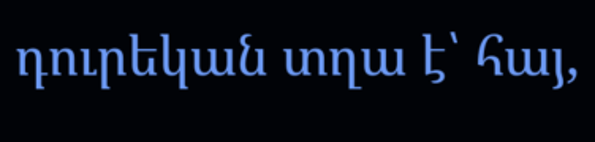դուրեկան տղա է՝ հայ,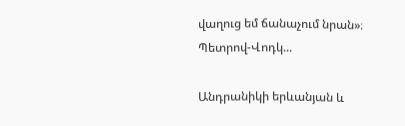վաղուց եմ ճանաչում նրան»։ Պետրով-Վոդկ...

Անդրանիկի երևանյան և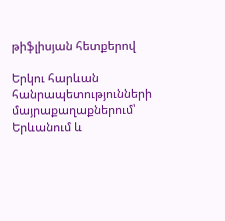թիֆլիսյան հետքերով

Երկու հարևան հանրապետությունների մայրաքաղաքներում՝ Երևանում և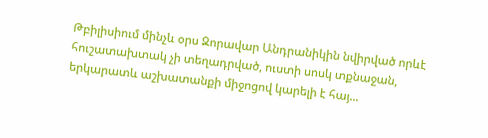Թբիլիսիում մինչև օրս Զորավար Անդրանիկին նվիրված որևէ հուշատախտակ չի տեղադրված, ուստի սոսկ տքնաջան, երկարատև աշխատանքի միջոցով կարելի է հայ...